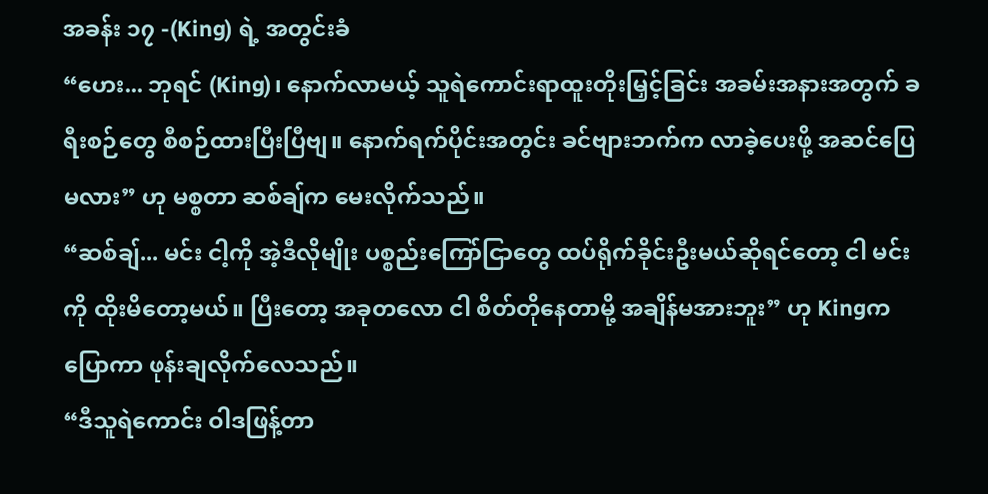အခန်း ၁၇ -(King) ရဲ့ အတွင်းခံ
“ဟေး... ဘုရင် (King)၊ နောက်လာမယ့် သူရဲကောင်းရာထူးတိုးမြှင့်ခြင်း အခမ်းအနားအတွက် ခရီးစဉ်တွေ စီစဉ်ထားပြီးပြီဗျ။ နောက်ရက်ပိုင်းအတွင်း ခင်ဗျားဘက်က လာခဲ့ပေးဖို့ အဆင်ပြေမလား” ဟု မစ္စတာ ဆစ်ချ်က မေးလိုက်သည်။
“ဆစ်ချ်... မင်း ငါ့ကို အဲ့ဒီလိုမျိုး ပစ္စည်းကြော်ငြာတွေ ထပ်ရိုက်ခိုင်းဦးမယ်ဆိုရင်တော့ ငါ မင်းကို ထိုးမိတော့မယ်။ ပြီးတော့ အခုတလော ငါ စိတ်တိုနေတာမို့ အချိန်မအားဘူး” ဟု Kingက ပြောကာ ဖုန်းချလိုက်လေသည်။
“ဒီသူရဲကောင်း ဝါဒဖြန့်တာ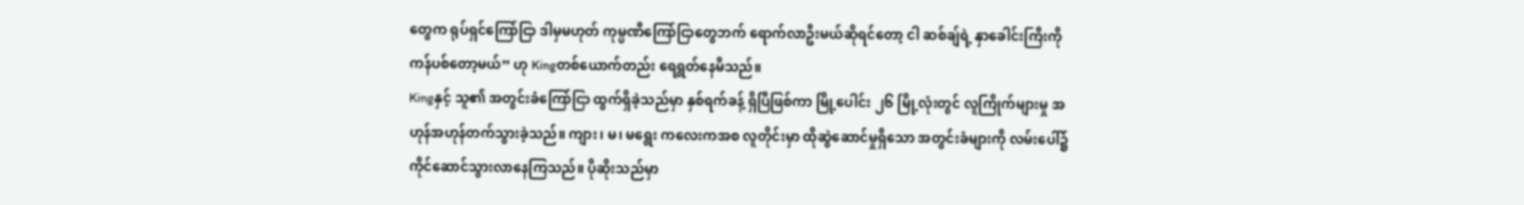တွေက ရုပ်ရှင်ကြော်ငြာ ဒါမှမဟုတ် ကုမ္ပဏီကြော်ငြာတွေဘက် ရောက်လာဦးမယ်ဆိုရင်တော့ ငါ ဆစ်ချ်ရဲ့ နှာခေါင်းကြီးကို ကန်ပစ်တော့မယ်” ဟု Kingတစ်ယောက်တည်း ရေရွတ်နေမိသည်။
Kingနှင့် သူ၏ အတွင်းခံကြော်ငြာ ထွက်ရှိခဲ့သည်မှာ နှစ်ရက်ခန့် ရှိပြီဖြစ်ကာ မြို့ပေါင်း ၂၆ မြို့လုံးတွင် လူကြိုက်များမှု အဟုန်အဟုန်တက်သွားခဲ့သည်။ ကျား၊ မ၊ မရွေး ကလေးကအစ လူတိုင်းမှာ ထိုဆွဲဆောင်မှုရှိသော အတွင်းခံများကို လမ်းပေါ်၌ ကိုင်ဆောင်သွားလာနေကြသည်။ ပိုဆိုးသည်မှာ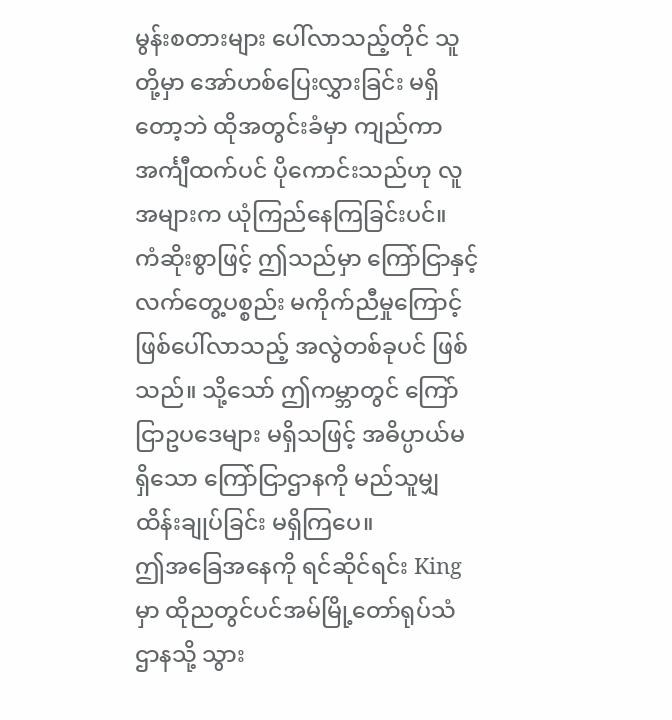မွန်းစတားများ ပေါ်လာသည့်တိုင် သူတို့မှာ အော်ဟစ်ပြေးလွှားခြင်း မရှိတော့ဘဲ ထိုအတွင်းခံမှာ ကျည်ကာအင်္ကျီထက်ပင် ပိုကောင်းသည်ဟု လူအများက ယုံကြည်နေကြခြင်းပင်။
ကံဆိုးစွာဖြင့် ဤသည်မှာ ကြော်ငြာနှင့် လက်တွေ့ပစ္စည်း မကိုက်ညီမှုကြောင့် ဖြစ်ပေါ်လာသည့် အလွဲတစ်ခုပင် ဖြစ်သည်။ သို့သော် ဤကမ္ဘာတွင် ကြော်ငြာဥပဒေများ မရှိသဖြင့် အဓိပ္ပာယ်မရှိသော ကြော်ငြာဌာနကို မည်သူမျှ ထိန်းချုပ်ခြင်း မရှိကြပေ။
ဤအခြေအနေကို ရင်ဆိုင်ရင်း Kingမှာ ထိုညတွင်ပင်အမ်မြို့တော်ရုပ်သံဌာနသို့ သွား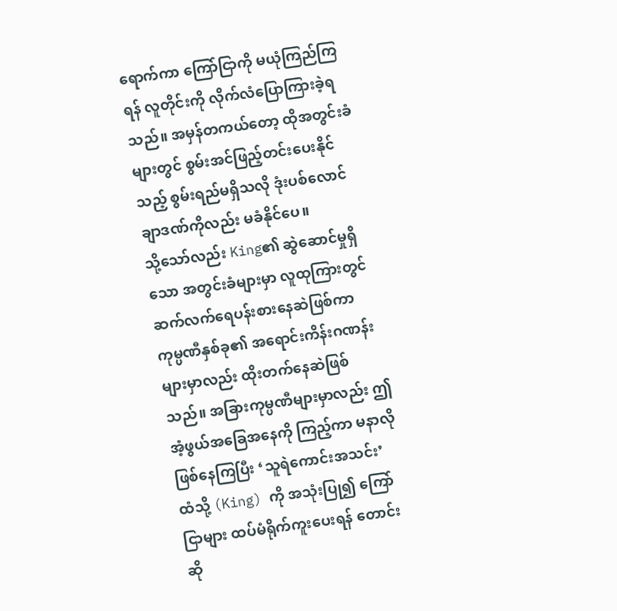ရောက်ကာ ကြော်ငြာကို မယုံကြည်ကြရန် လူတိုင်းကို လိုက်လံပြောကြားခဲ့ရသည်။ အမှန်တကယ်တော့ ထိုအတွင်းခံများတွင် စွမ်းအင်ဖြည့်တင်းပေးနိုင်သည့် စွမ်းရည်မရှိသလို ဒုံးပစ်လောင်ချာဒဏ်ကိုလည်း မခံနိုင်ပေ။
သို့သော်လည်း King၏ ဆွဲဆောင်မှုရှိသော အတွင်းခံများမှာ လူထုကြားတွင် ဆက်လက်ရေပန်းစားနေဆဲဖြစ်ကာ ကုမ္ပဏီနှစ်ခု၏ အရောင်းကိန်းဂဏန်းများမှာလည်း ထိုးတက်နေဆဲဖြစ်သည်။ အခြားကုမ္ပဏီများမှာလည်း ဤအံ့ဖွယ်အခြေအနေကို ကြည့်ကာ မနာလိုဖြစ်နေကြပြီး ‘သူရဲကောင်းအသင်း’ ထံသို့ (King) ကို အသုံးပြု၍ ကြော်ငြာများ ထပ်မံရိုက်ကူးပေးရန် တောင်းဆို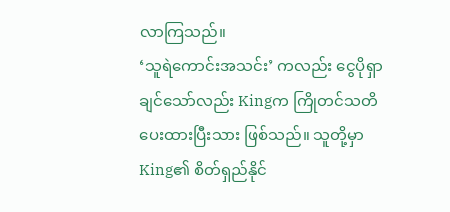လာကြသည်။
‘သူရဲကောင်းအသင်း’ ကလည်း ငွေပိုရှာချင်သော်လည်း Kingက ကြိုတင်သတိပေးထားပြီးသား ဖြစ်သည်။ သူတို့မှာ King၏ စိတ်ရှည်နိုင်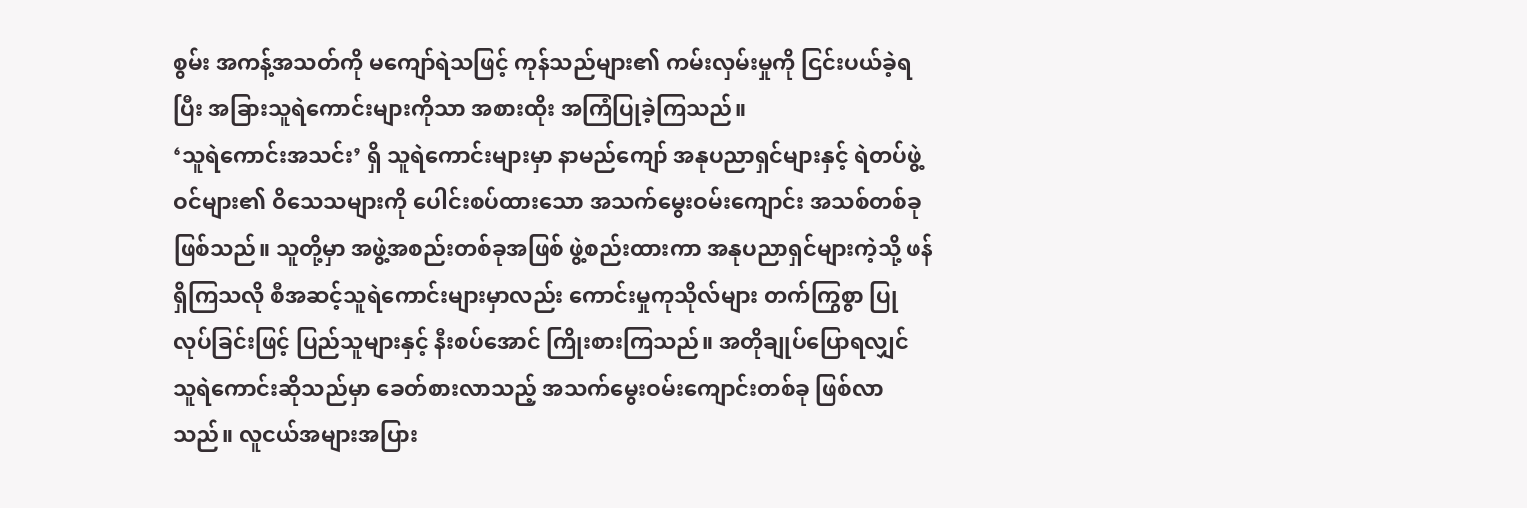စွမ်း အကန့်အသတ်ကို မကျော်ရဲသဖြင့် ကုန်သည်များ၏ ကမ်းလှမ်းမှုကို ငြင်းပယ်ခဲ့ရပြီး အခြားသူရဲကောင်းများကိုသာ အစားထိုး အကြံပြုခဲ့ကြသည်။
‘သူရဲကောင်းအသင်း’ ရှိ သူရဲကောင်းများမှာ နာမည်ကျော် အနုပညာရှင်များနှင့် ရဲတပ်ဖွဲ့ဝင်များ၏ ဝိသေသများကို ပေါင်းစပ်ထားသော အသက်မွေးဝမ်းကျောင်း အသစ်တစ်ခု ဖြစ်သည်။ သူတို့မှာ အဖွဲ့အစည်းတစ်ခုအဖြစ် ဖွဲ့စည်းထားကာ အနုပညာရှင်များကဲ့သို့ ဖန် ရှိကြသလို စီအဆင့်သူရဲကောင်းများမှာလည်း ကောင်းမှုကုသိုလ်များ တက်ကြွစွာ ပြုလုပ်ခြင်းဖြင့် ပြည်သူများနှင့် နီးစပ်အောင် ကြိုးစားကြသည်။ အတိုချုပ်ပြောရလျှင် သူရဲကောင်းဆိုသည်မှာ ခေတ်စားလာသည့် အသက်မွေးဝမ်းကျောင်းတစ်ခု ဖြစ်လာသည်။ လူငယ်အများအပြား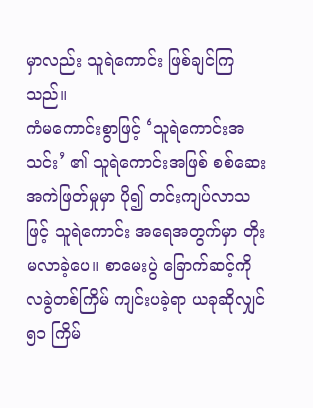မှာလည်း သူရဲကောင်း ဖြစ်ချင်ကြသည်။
ကံမကောင်းစွာဖြင့် ‘သူရဲကောင်းအသင်း’ ၏ သူရဲကောင်းအဖြစ် စစ်ဆေးအကဲဖြတ်မှုမှာ ပို၍ တင်းကျပ်လာသဖြင့် သူရဲကောင်း အရေအတွက်မှာ တိုးမလာခဲ့ပေ။ စာမေးပွဲ ခြောက်ဆင့်ကို လခွဲတစ်ကြိမ် ကျင်းပခဲ့ရာ ယခုဆိုလျှင် ၅၁ ကြိမ်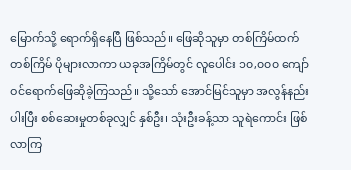မြောက်သို့ ရောက်ရှိနေပြီ ဖြစ်သည်။ ဖြေဆိုသူမှာ တစ်ကြိမ်ထက်တစ်ကြိမ် ပိုများလာကာ ယခုအကြိမ်တွင် လူပေါင်း ၁၀,၀၀၀ ကျော် ဝင်ရောက်ဖြေဆိုခဲ့ကြသည်။ သို့သော် အောင်မြင်သူမှာ အလွန်နည်းပါးပြီး စစ်ဆေးမှုတစ်ခုလျှင် နှစ်ဦး၊ သုံးဦးခန့်သာ သူရဲကောင်း ဖြစ်လာကြ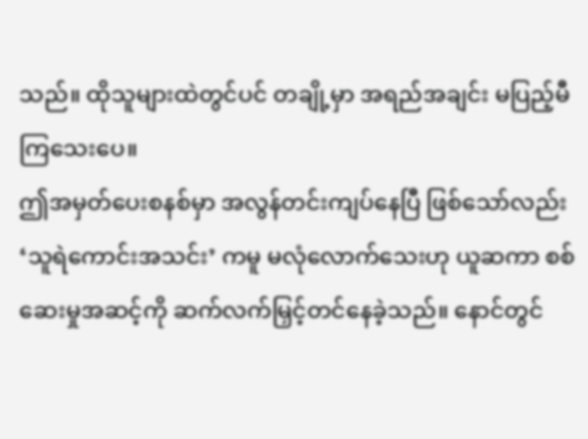သည်။ ထိုသူများထဲတွင်ပင် တချို့မှာ အရည်အချင်း မပြည့်မီကြသေးပေ။
ဤအမှတ်ပေးစနစ်မှာ အလွန်တင်းကျပ်နေပြီ ဖြစ်သော်လည်း ‘သူရဲကောင်းအသင်း’ ကမူ မလုံလောက်သေးဟု ယူဆကာ စစ်ဆေးမှုအဆင့်ကို ဆက်လက်မြှင့်တင်နေခဲ့သည်။ နောင်တွင်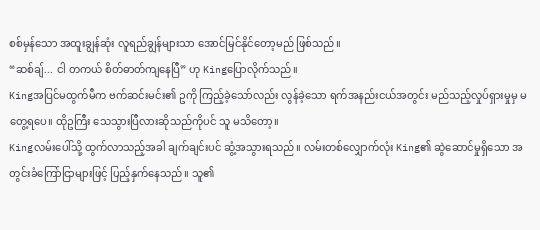စစ်မှန်သော အထူးချွန်ဆုံး လူရည်ချွန်များသာ အောင်မြင်နိုင်တော့မည် ဖြစ်သည်။
“ဆစ်ချ်... ငါ တကယ် စိတ်ဓာတ်ကျနေပြီ” ဟု Kingပြောလိုက်သည်။
Kingအပြင်မထွက်မီက ဗက်ဆင်းမင်း၏ ဥကို ကြည့်ခဲ့သော်လည်း လွန်ခဲ့သော ရက်အနည်းငယ်အတွင်း မည်သည့်လှုပ်ရှားမှုမှ မတွေ့ရပေ။ ထိုဥကြီး သေသွားပြီလားဆိုသည်ကိုပင် သူ မသိတော့။
Kingလမ်းပေါ်သို့ ထွက်လာသည့်အခါ ချက်ချင်းပင် ဆွံ့အသွားရသည်။ လမ်းတစ်လျှောက်လုံး King၏ ဆွဲဆောင်မှုရှိသော အတွင်းခံကြော်ငြာများဖြင့် ပြည့်နှက်နေသည်။ သူ၏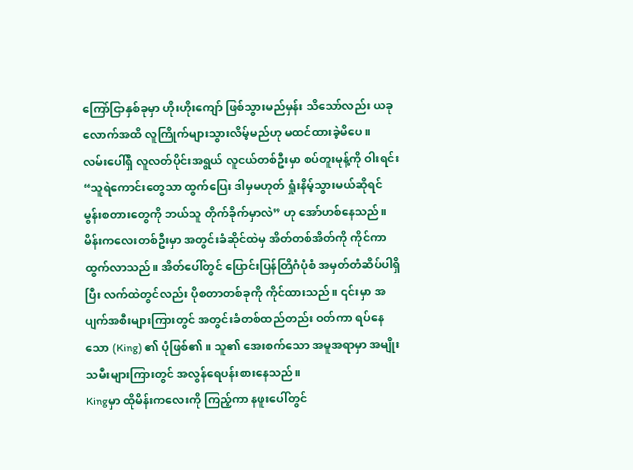ကြော်ငြာနှစ်ခုမှာ ဟိုးဟိုးကျော် ဖြစ်သွားမည်မှန်း သိသော်လည်း ယခုလောက်အထိ လူကြိုက်များသွားလိမ့်မည်ဟု မထင်ထားခဲ့မိပေ။
လမ်းပေါ်ရှိ လူလတ်ပိုင်းအရွယ် လူငယ်တစ်ဦးမှာ စပ်တူးမုန့်ကို ဝါးရင်း “သူရဲကောင်းတွေသာ ထွက်ပြေး ဒါမှမဟုတ် ရှုံးနိမ့်သွားမယ်ဆိုရင် မွန်းစတားတွေကို ဘယ်သူ တိုက်ခိုက်မှာလဲ” ဟု အော်ဟစ်နေသည်။
မိန်းကလေးတစ်ဦးမှာ အတွင်းခံဆိုင်ထဲမှ အိတ်တစ်အိတ်ကို ကိုင်ကာ ထွက်လာသည်။ အိတ်ပေါ်တွင် ပြောင်းပြန်တြိဂံပုံစံ အမှတ်တံဆိပ်ပါရှိပြီး လက်ထဲတွင်လည်း ပိုစတာတစ်ခုကို ကိုင်ထားသည်။ ၎င်းမှာ အပျက်အစီးများကြားတွင် အတွင်းခံတစ်ထည်တည်း ဝတ်ကာ ရပ်နေသော (King) ၏ ပုံဖြစ်၏။ သူ၏ အေးစက်သော အမူအရာမှာ အမျိုးသမီးများကြားတွင် အလွန်ရေပန်းစားနေသည်။
Kingမှာ ထိုမိန်းကလေးကို ကြည့်ကာ နဖူးပေါ်တွင်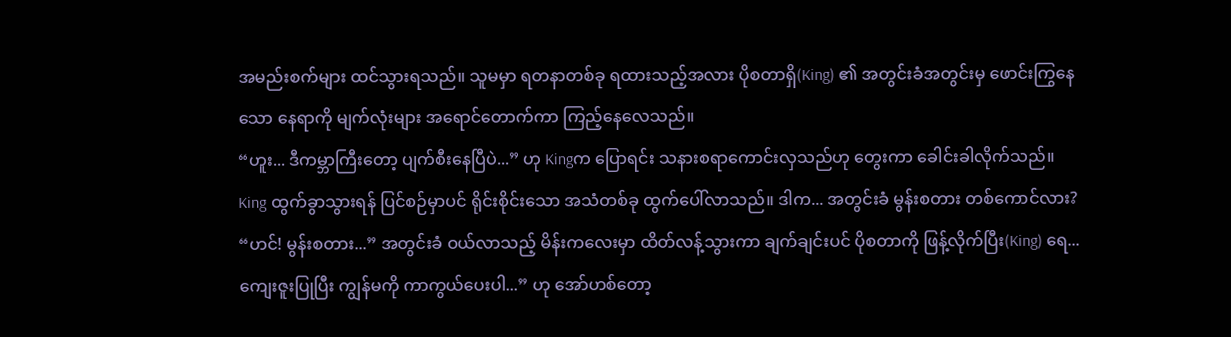အမည်းစက်များ ထင်သွားရသည်။ သူမမှာ ရတနာတစ်ခု ရထားသည့်အလား ပိုစတာရှိ(King) ၏ အတွင်းခံအတွင်းမှ ဖောင်းကြွနေသော နေရာကို မျက်လုံးများ အရောင်တောက်ကာ ကြည့်နေလေသည်။
“ဟူး... ဒီကမ္ဘာကြီးတော့ ပျက်စီးနေပြီပဲ...” ဟု Kingက ပြောရင်း သနားစရာကောင်းလှသည်ဟု တွေးကာ ခေါင်းခါလိုက်သည်။
King ထွက်ခွာသွားရန် ပြင်စဉ်မှာပင် ရိုင်းစိုင်းသော အသံတစ်ခု ထွက်ပေါ်လာသည်။ ဒါက... အတွင်းခံ မွန်းစတား တစ်ကောင်လား?
“ဟင်! မွန်းစတား...” အတွင်းခံ ဝယ်လာသည့် မိန်းကလေးမှာ ထိတ်လန့်သွားကာ ချက်ချင်းပင် ပိုစတာကို ဖြန့်လိုက်ပြီး(King) ရေ... ကျေးဇူးပြုပြီး ကျွန်မကို ကာကွယ်ပေးပါ...” ဟု အော်ဟစ်တော့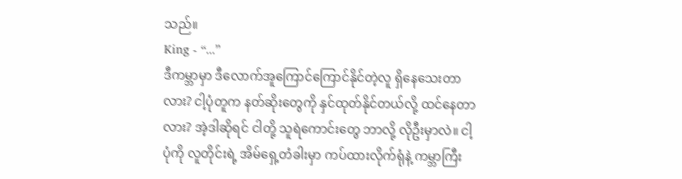သည်။
King - “...”
ဒီကမ္ဘာမှာ ဒီလောက်အူကြောင်ကြောင်နိုင်တဲ့လူ ရှိနေသေးတာလား? ငါ့ပုံတူက နတ်ဆိုးတွေကို နှင်ထုတ်နိုင်တယ်လို့ ထင်နေတာလား? အဲ့ဒါဆိုရင် ငါတို့ သူရဲကောင်းတွေ ဘာလို့ လိုဦးမှာလဲ။ ငါ့ပုံကို လူတိုင်းရဲ့ အိမ်ရှေ့တံခါးမှာ ကပ်ထားလိုက်ရုံနဲ့ ကမ္ဘာကြီး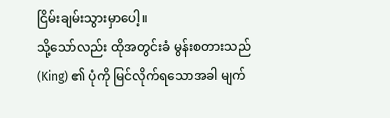ငြိမ်းချမ်းသွားမှာပေါ့။
သို့သော်လည်း ထိုအတွင်းခံ မွန်းစတားသည် (King) ၏ ပုံကို မြင်လိုက်ရသောအခါ မျက်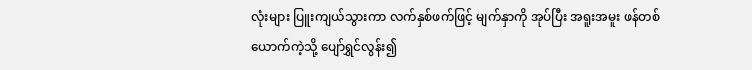လုံးများ ပြူးကျယ်သွားကာ လက်နှစ်ဖက်ဖြင့် မျက်နှာကို အုပ်ပြီး အရူးအမူး ဖန်တစ်ယောက်ကဲ့သို့ ပျော်ရွှင်လွန်း၍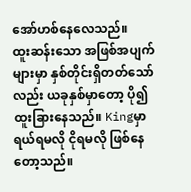အော်ဟစ်နေလေသည်။
ထူးဆန်းသော အဖြစ်အပျက်များမှာ နှစ်တိုင်းရှိတတ်သော်လည်း ယခုနှစ်မှာတော့ ပို၍ ထူးခြားနေသည်။ Kingမှာ ရယ်ရမလို ငိုရမလို ဖြစ်နေတော့သည်။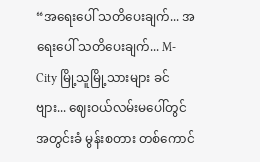“အရေးပေါ် သတိပေးချက်... အရေးပေါ် သတိပေးချက်... M-City မြို့သူမြို့သားများ ခင်ဗျား... ဈေးဝယ်လမ်းမပေါ်တွင် အတွင်းခံ မွန်းစတား တစ်ကောင်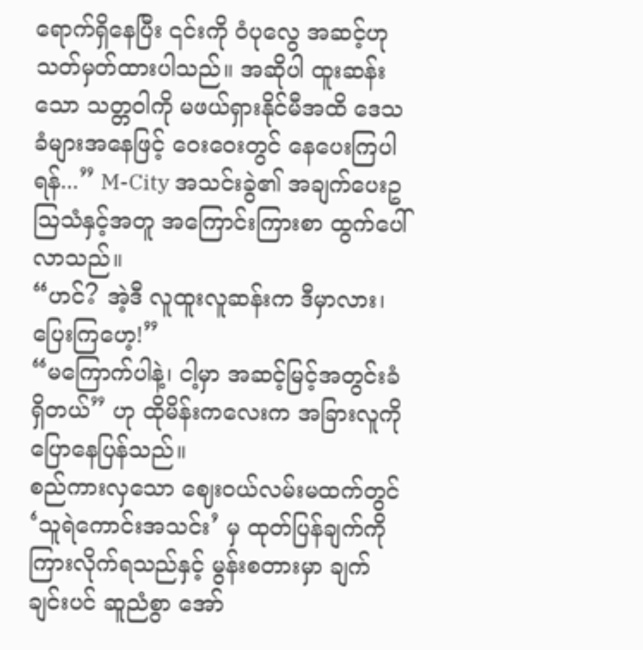ရောက်ရှိနေပြီး ၎င်းကို ဝံပုလွေ အဆင့်ဟု သတ်မှတ်ထားပါသည်။ အဆိုပါ ထူးဆန်းသော သတ္တဝါကို မဖယ်ရှားနိုင်မီအထိ ဒေသခံများအနေဖြင့် ဝေးဝေးတွင် နေပေးကြပါရန်...” M-City အသင်းခွဲ၏ အချက်ပေးဥဩသံနှင့်အတူ အကြောင်းကြားစာ ထွက်ပေါ်လာသည်။
“ဟင်? အဲ့ဒီ လူထူးလူဆန်းက ဒီမှာလား၊ ပြေးကြဟေ့!”
“မကြောက်ပါနဲ့၊ ငါ့မှာ အဆင့်မြင့်အတွင်းခံ ရှိတယ်” ဟု ထိုမိန်းကလေးက အခြားလူကို ပြောနေပြန်သည်။
စည်ကားလှသော ဈေးဝယ်လမ်းမထက်တွင် ‘သူရဲကောင်းအသင်း’ မှ ထုတ်ပြန်ချက်ကို ကြားလိုက်ရသည်နှင့် မွန်းစတားမှာ ချက်ချင်းပင် ဆူညံစွာ အော်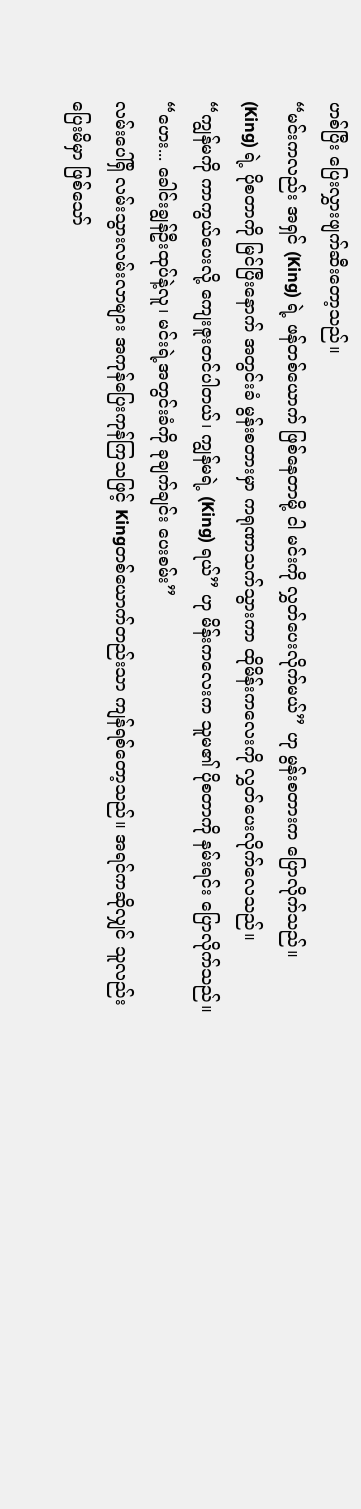ဟစ်ပြီး ပြေးလွှားဖျက်ဆီးတော့သည်။
“မင်းကလည်း အရှင် (King) ရဲ့ ဖန်တစ်ယောက် ဖြစ်နေတာမို့ ငါ မင်းကို လွှတ်ပေးလိုက်မယ်” ဟု မွန်းစတားက ပြောလိုက်သည်။
(King) ရဲ့ ပိုစတာကို မြင်ပြီးနောက် အတွင်းခံ မွန်းစတားမှာ ကရုဏာသက်သွားကာ ထိုမိန်းကလေးကို လွှတ်ပေးလိုက်လေသည်။
“ကျွန်မကို ကာကွယ်ပေးလို့ ကျေးဇူးတင်ပါတယ်၊ ကျွန်မရဲ့ (King) ရယ်” ဟု မိန်းကလေးက သူမ၏ ပိုစတာကို နမ်းရင်း ပြောလိုက်သည်။
“ဟေး... ခေါင်းချွန်ဦးထုပ်နဲ့လူ၊ မင်းရဲ့အတွင်းခံကို ခုချက်ချင်း ပေးစမ်း”
လမ်းပေါ်ရှိ လမ်းသွားလမ်းလာများ အကုန်ပြေးကုန်ကြသဖြင့် Kingတစ်ယောက်တည်းသာ ကျန်ရစ်တော့သည်။ အရင်ကဆိုလျှင် သူလည်း ပြေးမိမှာ ဖြစ်သော်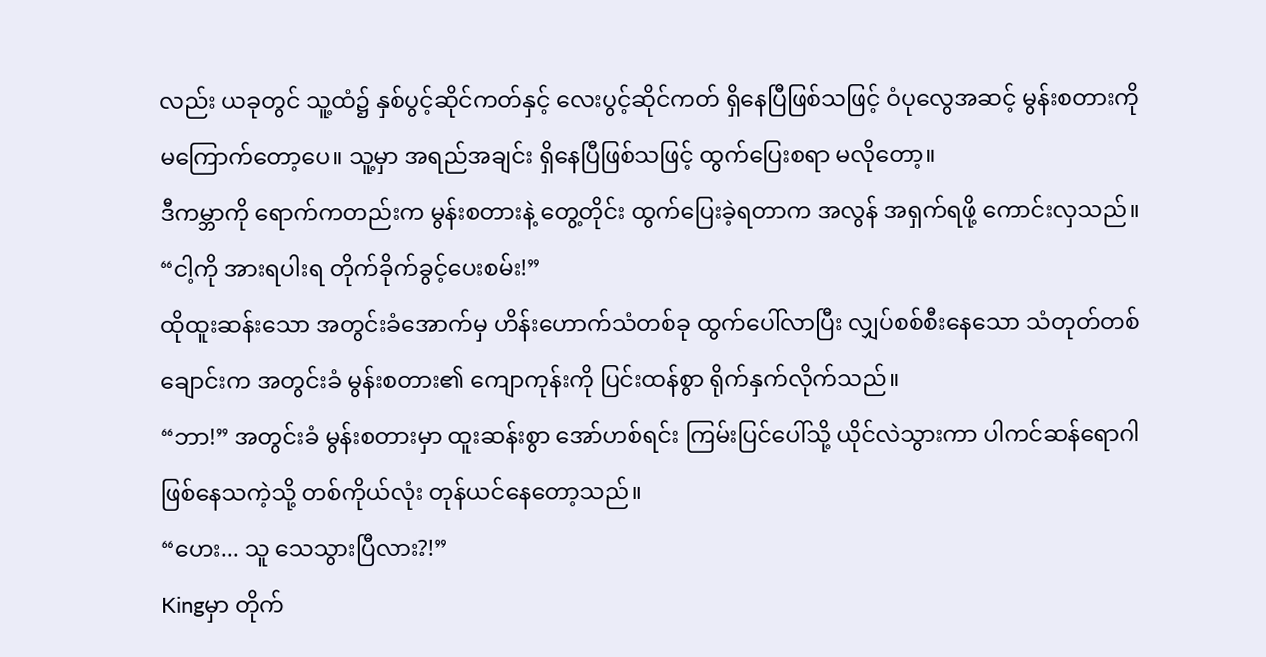လည်း ယခုတွင် သူ့ထံ၌ နှစ်ပွင့်ဆိုင်ကတ်နှင့် လေးပွင့်ဆိုင်ကတ် ရှိနေပြီဖြစ်သဖြင့် ဝံပုလွေအဆင့် မွန်းစတားကို မကြောက်တော့ပေ။ သူ့မှာ အရည်အချင်း ရှိနေပြီဖြစ်သဖြင့် ထွက်ပြေးစရာ မလိုတော့။
ဒီကမ္ဘာကို ရောက်ကတည်းက မွန်းစတားနဲ့ တွေ့တိုင်း ထွက်ပြေးခဲ့ရတာက အလွန် အရှက်ရဖို့ ကောင်းလှသည်။
“ငါ့ကို အားရပါးရ တိုက်ခိုက်ခွင့်ပေးစမ်း!”
ထိုထူးဆန်းသော အတွင်းခံအောက်မှ ဟိန်းဟောက်သံတစ်ခု ထွက်ပေါ်လာပြီး လျှပ်စစ်စီးနေသော သံတုတ်တစ်ချောင်းက အတွင်းခံ မွန်းစတား၏ ကျောကုန်းကို ပြင်းထန်စွာ ရိုက်နှက်လိုက်သည်။
“ဘာ!” အတွင်းခံ မွန်းစတားမှာ ထူးဆန်းစွာ အော်ဟစ်ရင်း ကြမ်းပြင်ပေါ်သို့ ယိုင်လဲသွားကာ ပါကင်ဆန်ရောဂါ ဖြစ်နေသကဲ့သို့ တစ်ကိုယ်လုံး တုန်ယင်နေတော့သည်။
“ဟေး... သူ သေသွားပြီလား?!”
Kingမှာ တိုက်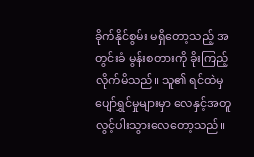ခိုက်နိုင်စွမ်း မရှိတော့သည့် အတွင်းခံ မွန်းစတားကို ခိုးကြည့်လိုက်မိသည်။ သူ၏ ရင်ထဲမှ ပျော်ရွှင်မှုများမှာ လေနှင့်အတူ လွင့်ပါးသွားလေတော့သည်။